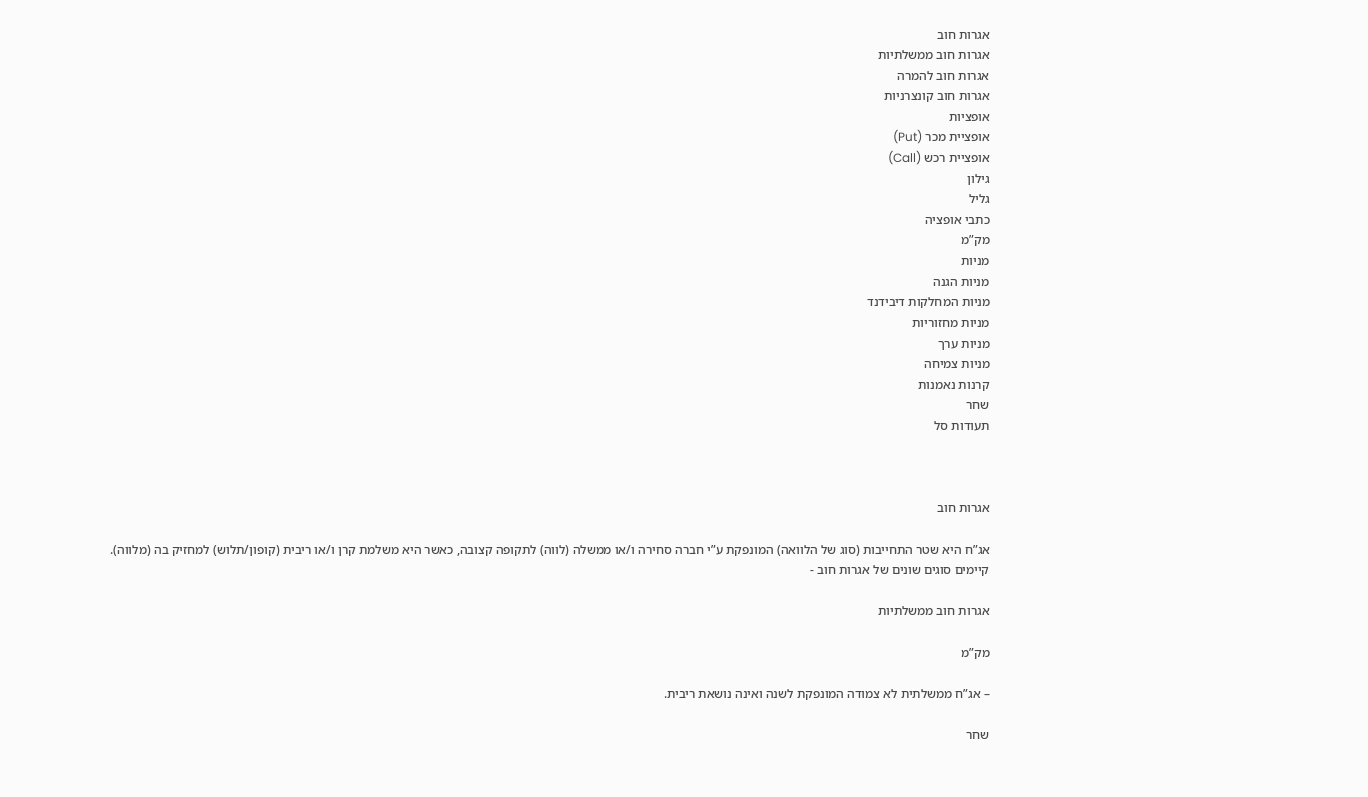אגרות חוב
אגרות חוב ממשלתיות
אגרות חוב להמרה
אגרות חוב קונצרניות
אופציות
אופציית מכר (Put)
אופציית רכש (Call)
גילון
גליל
כתבי אופציה
מק”מ
מניות
מניות הגנה
מניות המחלקות דיבידנד
מניות מחזוריות
מניות ערך
מניות צמיחה
קרנות נאמנות
שחר
תעודות סל



אגרות חוב

אג”ח היא שטר התחייבות (סוג של הלוואה) המונפקת ע”י חברה סחירה ו/או ממשלה (לווה) לתקופה קצובה, כאשר היא משלמת קרן ו/או ריבית (קופון/תלוש) למחזיק בה (מלווה).
קיימים סוגים שונים של אגרות חוב -

אגרות חוב ממשלתיות

מק”מ

– אג”ח ממשלתית לא צמודה המונפקת לשנה ואינה נושאת ריבית.

שחר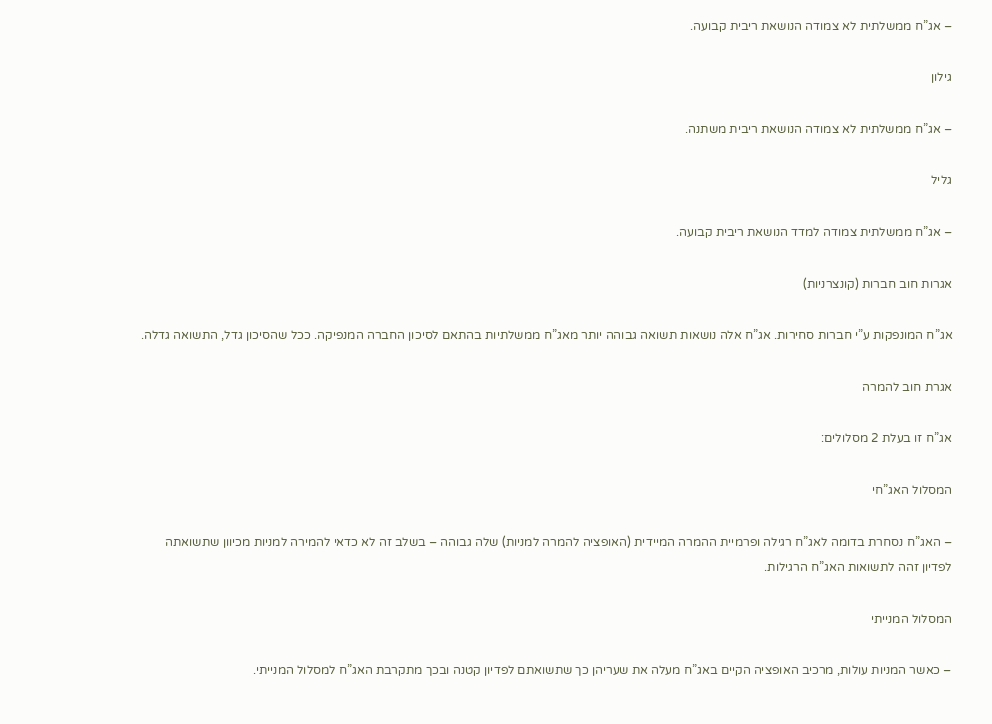– אג”ח ממשלתית לא צמודה הנושאת ריבית קבועה.

גילון

– אג”ח ממשלתית לא צמודה הנושאת ריבית משתנה.

גליל

– אג”ח ממשלתית צמודה למדד הנושאת ריבית קבועה.

אגרות חוב חברות (קונצרניות)

אג”ח המונפקות ע”י חברות סחירות. אג”ח אלה נושאות תשואה גבוהה יותר מאג”ח ממשלתיות בהתאם לסיכון החברה המנפיקה. ככל שהסיכון גדל, התשואה גדלה.

אגרת חוב להמרה

אג”ח זו בעלת 2 מסלולים:

המסלול האג”חי

– האג”ח נסחרת בדומה לאג”ח רגילה ופרמיית ההמרה המיידית (האופציה להמרה למניות) שלה גבוהה – בשלב זה לא כדאי להמירה למניות מכיוון שתשואתה לפדיון זהה לתשואות האג”ח הרגילות.

המסלול המנייתי

– כאשר המניות עולות, מרכיב האופציה הקיים באג”ח מעלה את שעריהן כך שתשואתם לפדיון קטנה ובכך מתקרבת האג”ח למסלול המנייתי.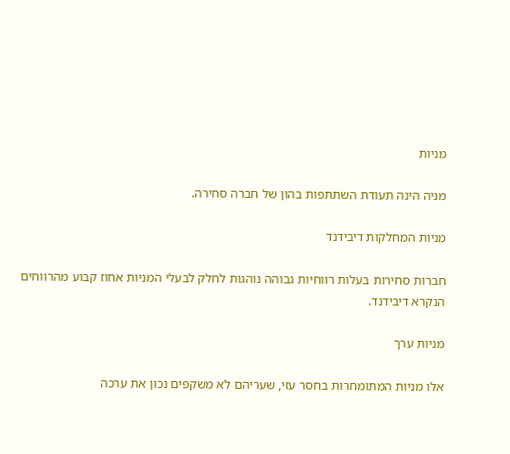מניות

מניה הינה תעודת השתתפות בהון של חברה סחירה.

מניות המחלקות דיבידנד

חברות סחירות בעלות רווחיות גבוהה נוהגות לחלק לבעלי המניות אחוז קבוע מהרווחים הנקרא דיבידנד.

מניות ערך

אלו מניות המתומחרות בחסר עזי, שעריהם לא משקפים נכון את ערכה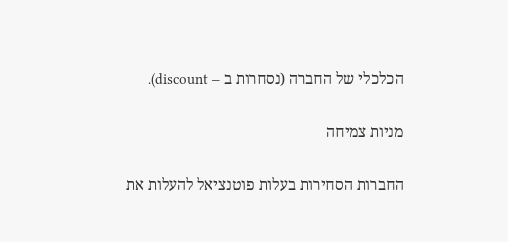הכלכלי של החברה (נסחרות ב – discount).

מניות צמיחה

החברות הסחירות בעלות פוטנציאל להעלות את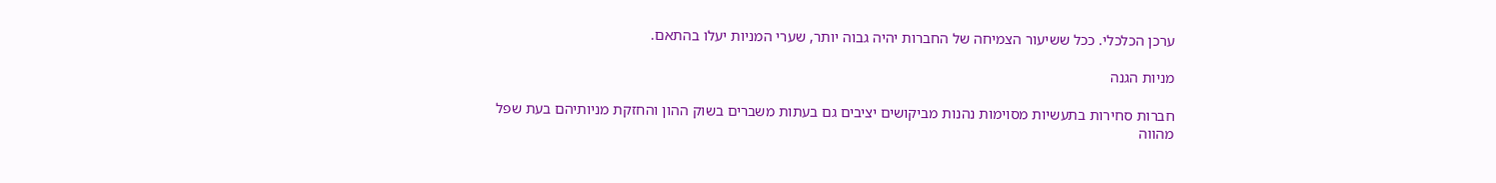ערכן הכלכלי. ככל ששיעור הצמיחה של החברות יהיה גבוה יותר, שערי המניות יעלו בהתאם.

מניות הגנה

חברות סחירות בתעשיות מסוימות נהנות מביקושים יציבים גם בעתות משברים בשוק ההון והחזקת מניותיהם בעת שפל מהווה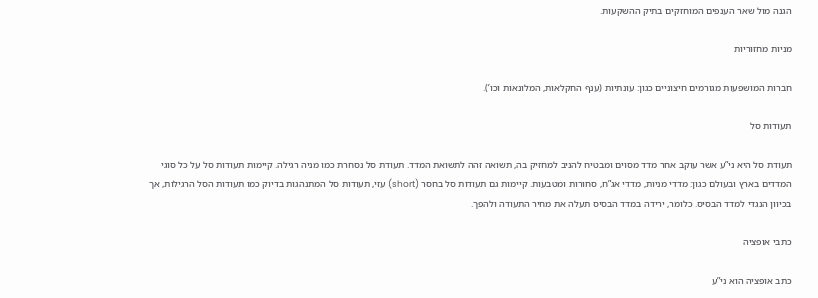הגנה מול שאר הענפים המוחזקים בתיק ההשקעות.

מניות מחזוריות

חברות המושפעות מגורמים חיצוניים כגון: עונתיות (ענף החקלאות, המלונאות וכו’).

תעודות סל

תעודת סל היא ני”ע אשר עוקב אחר מדד מסוים ומבטיח להניב למחזיק בה, תשואה זהה לתשואת המדד. תעודת סל נסחרת כמו מניה רגילה. קיימות תעודות סל על כל סוגי המדדים בארץ ובעולם כגון: מדדי מניות, מדדי אג”ח, סחורות ומטבעות. קיימות גם תעודות סל בחסר (short) עזי, תעודות סל המתנהגות בדיוק כמו תעודות הסל הרגילות, אך בכיוון הנגדי למדד הבסיס. כלומר, ירידה במדד הבסיס תעלה את מחיר התעודה ולהפך.

כתבי אופציה

כתב אופציה הוא ני”ע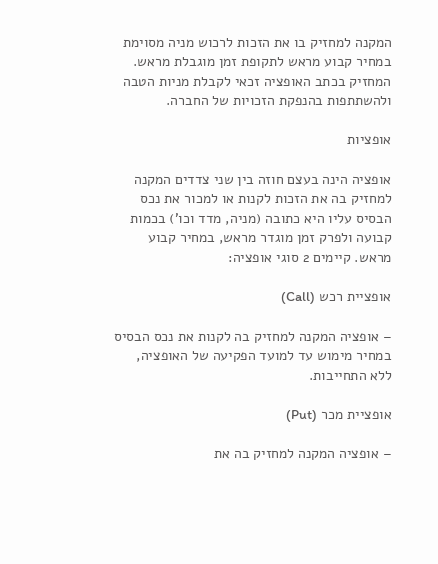המקנה למחזיק בו את הזכות לרכוש מניה מסוימת במחיר קבוע מראש לתקופת זמן מוגבלת מראש. המחזיק בכתב האופציה זכאי לקבלת מניות הטבה ולהשתתפות בהנפקת הזכויות של החברה.

אופציות

אופציה הינה בעצם חוזה בין שני צדדים המקנה למחזיק בה את הזכות לקנות או למכור את נכס הבסיס עליו היא כתובה (מניה, מדד וכו’) בכמות קבועה ולפרק זמן מוגדר מראש, במחיר קבוע מראש. קיימים 2 סוגי אופציה:

אופציית רכש (Call)

– אופציה המקנה למחזיק בה לקנות את נכס הבסיס במחיר מימוש עד למועד הפקיעה של האופציה, ללא התחייבות.

אופציית מכר (Put)

– אופציה המקנה למחזיק בה את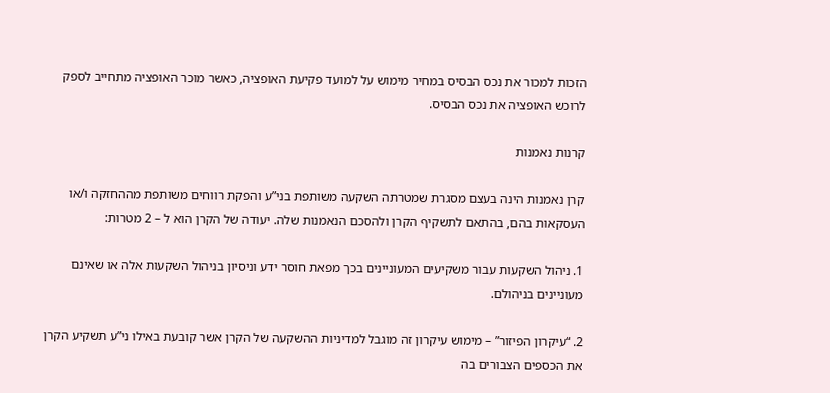הזכות למכור את נכס הבסיס במחיר מימוש על למועד פקיעת האופציה, כאשר מוכר האופציה מתחייב לספק לרוכש האופציה את נכס הבסיס.

קרנות נאמנות

קרן נאמנות הינה בעצם מסגרת שמטרתה השקעה משותפת בני”ע והפקת רווחים משותפת מההחזקה ו/או העסקאות בהם, בהתאם לתשקיף הקרן ולהסכם הנאמנות שלה. יעודה של הקרן הוא ל – 2 מטרות:

1. ניהול השקעות עבור משקיעים המעוניינים בכך מפאת חוסר ידע וניסיון בניהול השקעות אלה או שאינם מעוניינים בניהולם.

2. “עיקרון הפיזור” – מימוש עיקרון זה מוגבל למדיניות ההשקעה של הקרן אשר קובעת באילו ני”ע תשקיע הקרן את הכספים הצבורים בה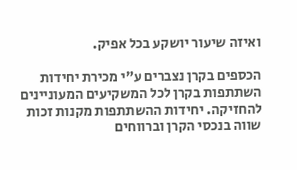ואיזה שיעור יושקע בכל אפיק.

הכספים בקרן נצברים ע”י מכירת יחידות השתתפות בקרן לכל המשקיעים המעוניינים להחזיקה. יחידות ההשתתפות מקנות זכות שווה בנכסי הקרן וברווחים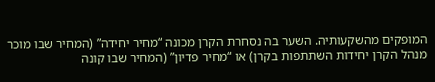המופקים מהשקעותיה. השער בה נסחרת הקרן מכונה “מחיר יחידה” (המחיר שבו מוכר מנהל הקרן יחידות השתתפות בקרן) או “מחיר פדיון” (המחיר שבו קונה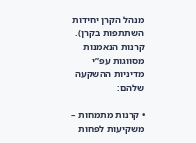מנהל הקרן יחידות השתתפות בקרן).
קרנות הנאמנות מסווגות עפ”י מדיניות ההשקעה שלהם:

• קרנות מתמחות – משקיעות לפחות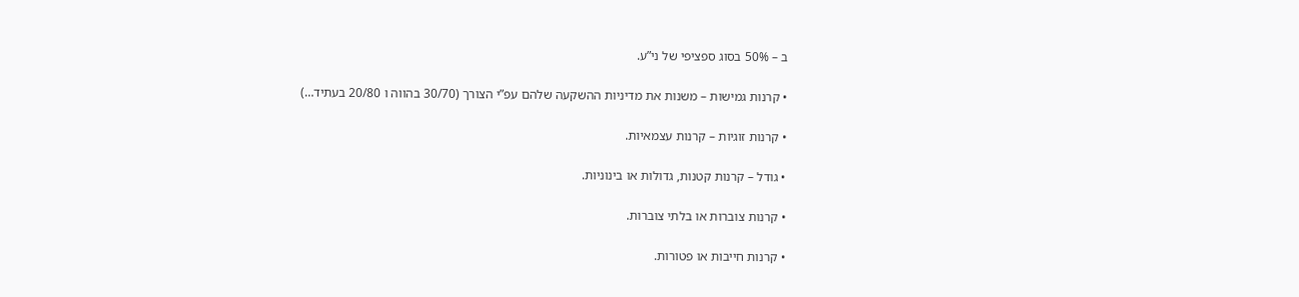ב – 50% בסוג ספציפי של ני”ע.

• קרנות גמישות – משנות את מדיניות ההשקעה שלהם עפ”י הצורך (30/70 בהווה ו 20/80 בעתיד…)

• קרנות זוגיות – קרנות עצמאיות.

• גודל – קרנות קטנות, גדולות או בינוניות.

• קרנות צוברות או בלתי צוברות.

• קרנות חייבות או פטורות.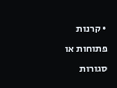• קרנות פתוחות או סגורות